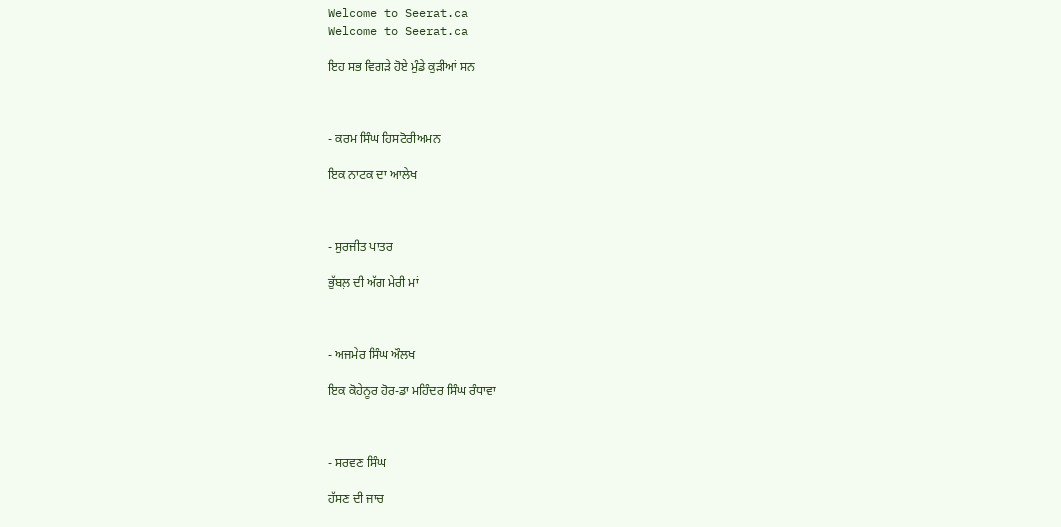Welcome to Seerat.ca
Welcome to Seerat.ca

ਇਹ ਸਭ ਵਿਗੜੇ ਹੋਏ ਮੁੰਡੇ ਕੁੜੀਆਂ ਸਨ



- ਕਰਮ ਸਿੰਘ ਹਿਸਟੋਰੀਅਮਨ

ਇਕ ਨਾਟਕ ਦਾ ਆਲੇਖ



- ਸੁਰਜੀਤ ਪਾਤਰ

ਭੁੱਬਲ਼ ਦੀ ਅੱਗ ਮੇਰੀ ਮਾਂ



- ਅਜਮੇਰ ਸਿੰਘ ਔਲਖ

ਇਕ ਕੋਹੇਨੂਰ ਹੋਰ-ਡਾ ਮਹਿੰਦਰ ਸਿੰਘ ਰੰਧਾਵਾ



- ਸਰਵਣ ਸਿੰਘ

ਹੱਸਣ ਦੀ ਜਾਚ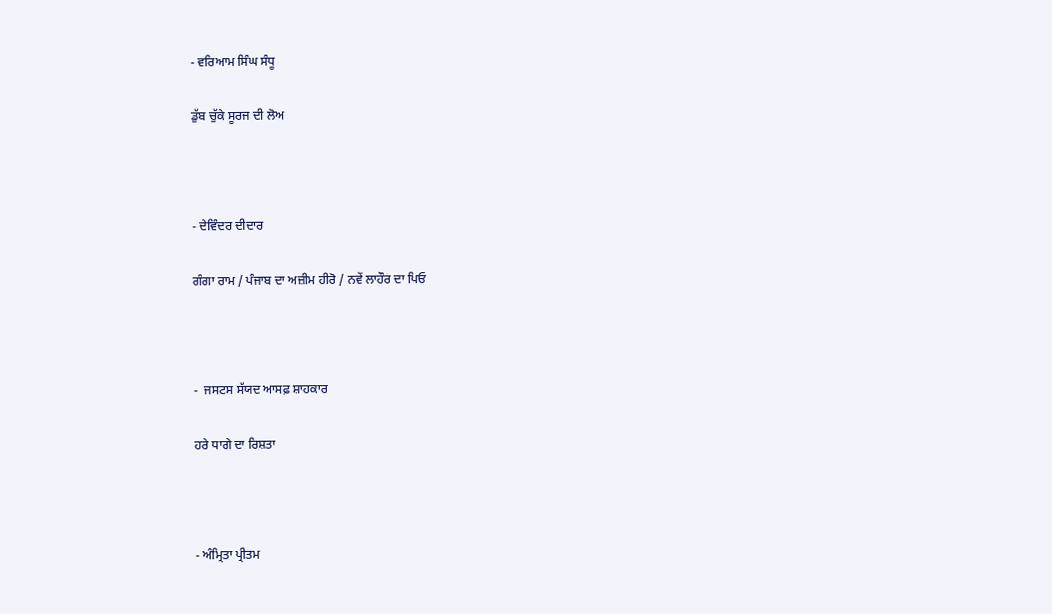- ਵਰਿਆਮ ਸਿੰਘ ਸੰਧੂ

ਡੁੱਬ ਚੁੱਕੇ ਸੂਰਜ ਦੀ ਲੋਅ



- ਦੇਵਿੰਦਰ ਦੀਦਾਰ

ਗੰਗਾ ਰਾਮ / ਪੰਜਾਬ ਦਾ ਅਜ਼ੀਮ ਹੀਰੋ / ਨਵੇਂ ਲਾਹੌਰ ਦਾ ਪਿਓ



-  ਜਸਟਸ ਸੱਯਦ ਆਸਫ਼ ਸ਼ਾਹਕਾਰ

ਹਰੇ ਧਾਗੇ ਦਾ ਰਿਸ਼ਤਾ



- ਅੰਮ੍ਰਿਤਾ ਪ੍ਰੀਤਮ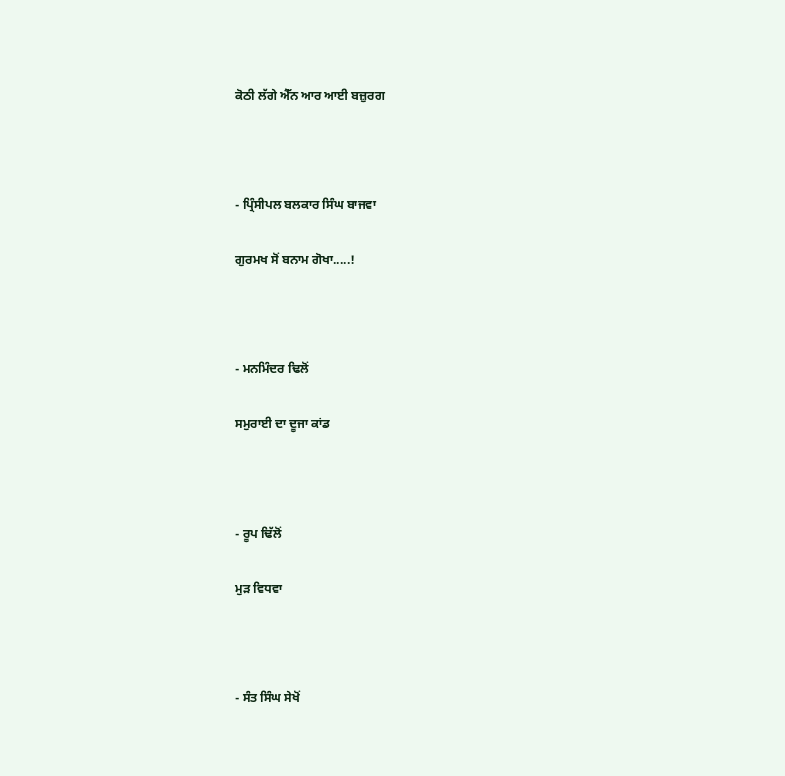ਕੋਠੀ ਲੱਗੇ ਐੱਨ ਆਰ ਆਈ ਬਜ਼ੁਰਗ



- ਪ੍ਰਿੰਸੀਪਲ ਬਲਕਾਰ ਸਿੰਘ ਬਾਜਵਾ

ਗੁਰਮਖ ਸੋਂ ਬਨਾਮ ਗੋਖਾ.....!



- ਮਨਮਿੰਦਰ ਢਿਲੋਂ

ਸਮੁਰਾਈ ਦਾ ਦੂਜਾ ਕਾਂਡ



- ਰੂਪ ਢਿੱਲੋਂ

ਮੁੜ ਵਿਧਵਾ



- ਸੰਤ ਸਿੰਘ ਸੇਖੋਂ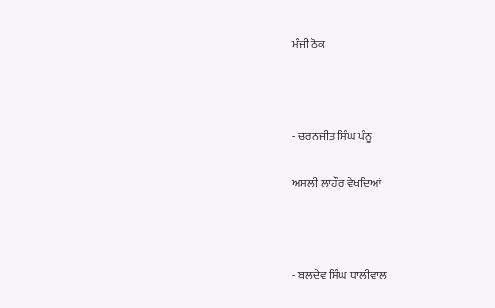ਮੰਜੀ ਠੋਕ



- ਚਰਨਜੀਤ ਸਿੰਘ ਪੰਨੂ

ਅਸਲੀ ਲਾਹੌਰ ਵੇਖਦਿਆਂ



- ਬਲਦੇਵ ਸਿੰਘ ਧਾਲੀਵਾਲ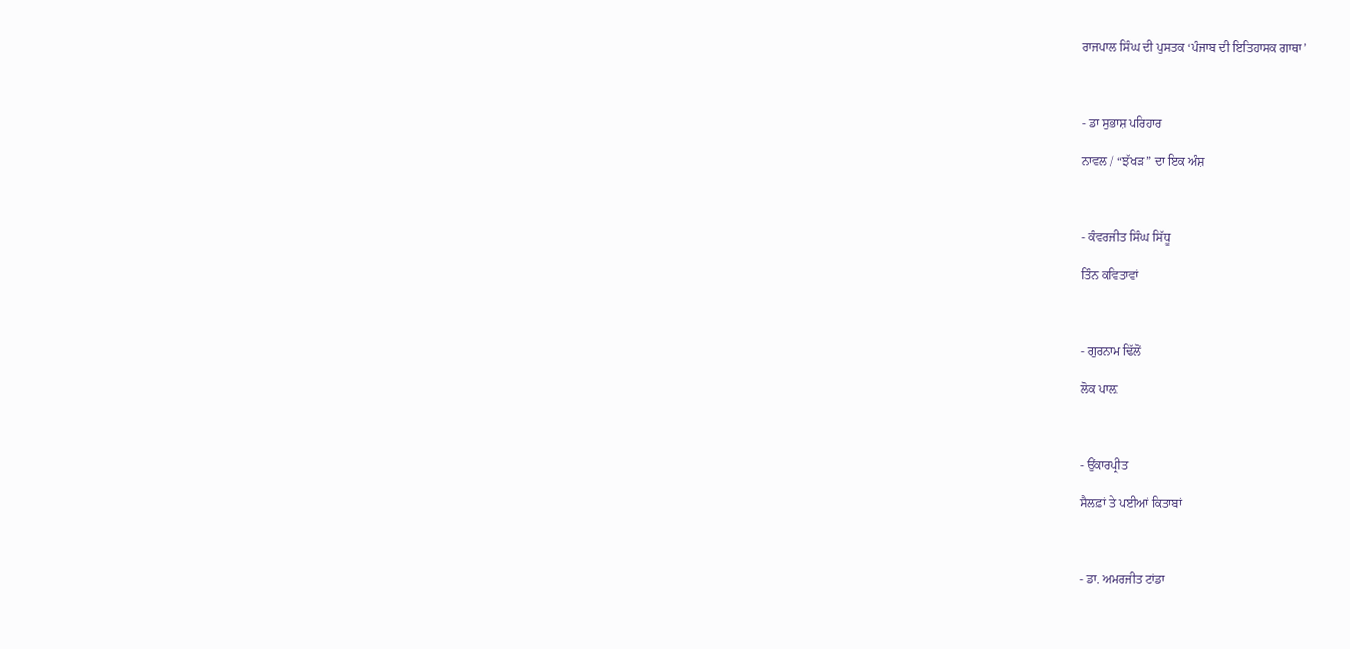ਰਾਜਪਾਲ ਸਿੰਘ ਦੀ ਪੁਸਤਕ ‘ਪੰਜਾਬ ਦੀ ਇਤਿਹਾਸਕ ਗਾਥਾ’



- ਡਾ ਸੁਭਾਸ਼ ਪਰਿਹਾਰ

ਨਾਵਲ / “ਝੱਖੜ” ਦਾ ਇਕ ਅੰਸ਼



- ਕੰਵਰਜੀਤ ਸਿੰਘ ਸਿੱਧੂ

ਤਿੰਨ ਕਵਿਤਾਵਾਂ



- ਗੁਰਨਾਮ ਢਿੱਲੋਂ

ਲੋਕ ਪਾਲ਼



- ਉਂਕਾਰਪ੍ਰੀਤ

ਸੈਲਫ਼ਾਂ ਤੇ ਪਈਆਂ ਕਿਤਾਬਾਂ



- ਡਾ. ਅਮਰਜੀਤ ਟਾਂਡਾ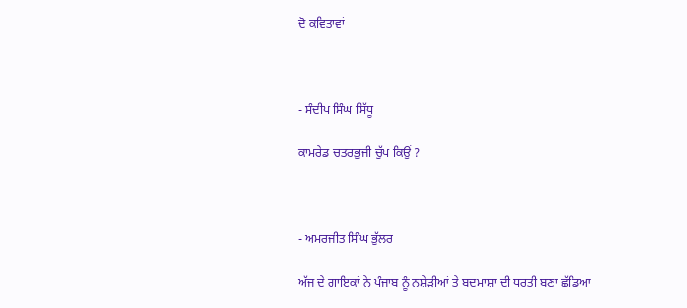ਦੋ ਕਵਿਤਾਵਾਂ



- ਸੰਦੀਪ ਸਿੰਘ ਸਿੱਧੂ

ਕਾਮਰੇਡ ਚਤਰਭੁਜੀ ਚੁੱਪ ਕਿਉਂ ?



- ਅਮਰਜੀਤ ਸਿੰਘ ਭੁੱਲਰ

ਅੱਜ ਦੇ ਗਾਇਕਾਂ ਨੇ ਪੰਜਾਬ ਨੂੰ ਨਸ਼ੇੜੀਆਂ ਤੇ ਬਦਮਾਸ਼ਾ ਦੀ ਧਰਤੀ ਬਣਾ ਛੱਡਿਆ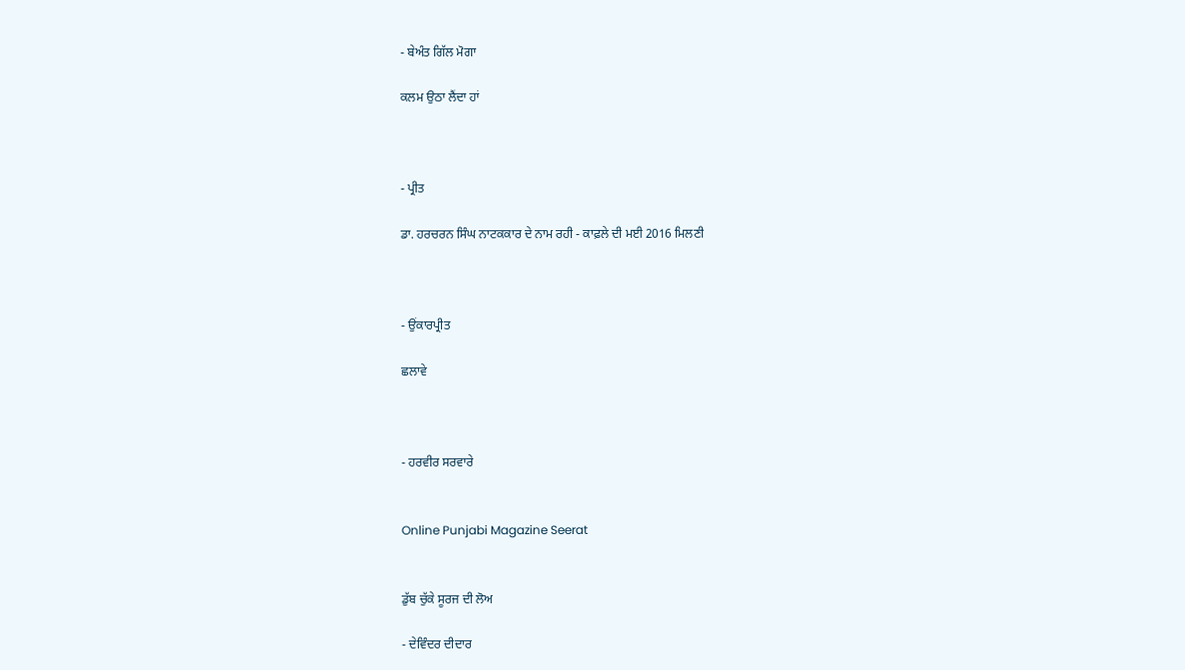- ਬੇਅੰਤ ਗਿੱਲ ਮੋਗਾ

ਕਲਮ ਉਠਾ ਲੈਂਦਾ ਹਾਂ



- ਪ੍ਰੀਤ

ਡਾ. ਹਰਚਰਨ ਸਿੰਘ ਨਾਟਕਕਾਰ ਦੇ ਨਾਮ ਰਹੀ - ਕਾਫ਼ਲੇ ਦੀ ਮਈ 2016 ਮਿਲਣੀ



- ਉਂਕਾਰਪ੍ਰੀਤ

ਛਲਾਵੇ



- ਹਰਵੀਰ ਸਰਵਾਰੇ


Online Punjabi Magazine Seerat


ਡੁੱਬ ਚੁੱਕੇ ਸੂਰਜ ਦੀ ਲੋਅ

- ਦੇਵਿੰਦਰ ਦੀਦਾਰ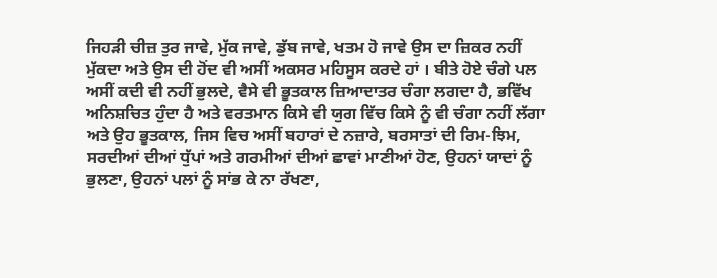ਜਿਹੜੀ ਚੀਜ਼ ਤੁਰ ਜਾਵੇ, ਮੁੱਕ ਜਾਵੇ, ਡੁੱਬ ਜਾਵੇ, ਖਤਮ ਹੋ ਜਾਵੇ ਉਸ ਦਾ ਜ਼ਿਕਰ ਨਹੀਂ ਮੁੱਕਦਾ ਅਤੇ ਉਸ ਦੀ ਹੋਂਦ ਵੀ ਅਸੀਂ ਅਕਸਰ ਮਹਿਸੂਸ ਕਰਦੇ ਹਾਂ । ਬੀਤੇ ਹੋਏ ਚੰਗੇ ਪਲ ਅਸੀਂ ਕਦੀ ਵੀ ਨਹੀਂ ਭੁਲਦੇ, ਵੈਸੇ ਵੀ ਭੂਤਕਾਲ ਜ਼ਿਆਦਾਤਰ ਚੰਗਾ ਲਗਦਾ ਹੈ, ਭਵਿੱਖ ਅਨਿਸ਼ਚਿਤ ਹੁੰਦਾ ਹੈ ਅਤੇ ਵਰਤਮਾਨ ਕਿਸੇ ਵੀ ਯੁਗ ਵਿੱਚ ਕਿਸੇ ਨੂੰ ਵੀ ਚੰਗਾ ਨਹੀਂ ਲੱਗਾ ਅਤੇ ਉਹ ਭੂਤਕਾਲ, ਜਿਸ ਵਿਚ ਅਸੀਂ ਬਹਾਰਾਂ ਦੇ ਨਜ਼ਾਰੇ, ਬਰਸਾਤਾਂ ਦੀ ਰਿਮ-ਝਿਮ, ਸਰਦੀਆਂ ਦੀਆਂ ਧੁੱਪਾਂ ਅਤੇ ਗਰਮੀਆਂ ਦੀਆਂ ਛਾਵਾਂ ਮਾਣੀਆਂ ਹੋਣ, ਉਹਨਾਂ ਯਾਦਾਂ ਨੂੰ ਭੁਲਣਾ, ਉਹਨਾਂ ਪਲਾਂ ਨੂੰ ਸਾਂਭ ਕੇ ਨਾ ਰੱਖਣਾ,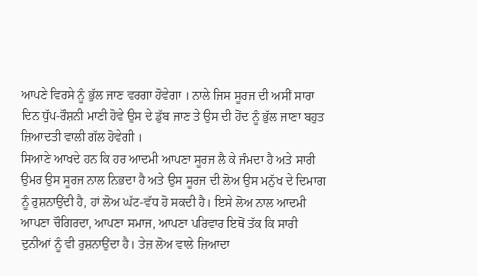ਆਪਣੇ ਵਿਰਸੇ ਨੂੰ ਭੁੱਲ ਜਾਣ ਵਰਗਾ ਹੋਵੇਗਾ । ਨਾਲੇ ਜਿਸ ਸੂਰਜ ਦੀ ਅਸੀਂ ਸਾਰਾ ਦਿਨ ਧੁੱਪ-ਰੌਸ਼ਨੀ ਮਾਣੀ ਹੋਵੇ ਉਸ ਦੇ ਡੁੱਬ ਜਾਣ ਤੇ ਉਸ ਦੀ ਹੋਂਦ ਨੂੰ ਭੁੱਲ ਜਾਣਾ ਬਹੁਤ ਜ਼ਿਆਦਤੀ ਵਾਲੀ ਗੱਲ ਹੋਵੇਗੀ ।
ਸਿਆਣੇ ਆਖਦੇ ਹਨ ਕਿ ਹਰ ਆਦਮੀ ਆਪਣਾ ਸੂਰਜ ਲੈ ਕੇ ਜੰਮਦਾ ਹੈ ਅਤੇ ਸਾਰੀ ਉਮਰ ਉਸ ਸੂਰਜ ਨਾਲ ਨਿਭਦਾ ਹੈ ਅਤੇ ਉਸ ਸੂਰਜ ਦੀ ਲੋਅ ਉਸ ਮਨੁੱਖ ਦੇ ਦਿਮਾਗ ਨੂੰ ਰੁਸ਼ਨਾਉਂਦੀ ਹੈ, ਹਾਂ ਲੋਅ ਘੱਟ-ਵੱਧ ਹੋ ਸਕਦੀ ਹੈ। ਇਸੇ ਲੋਅ ਨਾਲ ਆਦਮੀ ਆਪਣਾ ਚੌਗਿਰਦਾ, ਆਪਣਾ ਸਮਾਜ, ਆਪਣਾ ਪਰਿਵਾਰ ਇਥੋਂ ਤੱਕ ਕਿ ਸਾਰੀ ਦੁਨੀਆਂ ਨੂੰ ਵੀ ਰੁਸ਼ਨਾਉਂਦਾ ਹੈ। ਤੇਜ਼ ਲੋਅ ਵਾਲੇ ਜ਼ਿਆਦਾ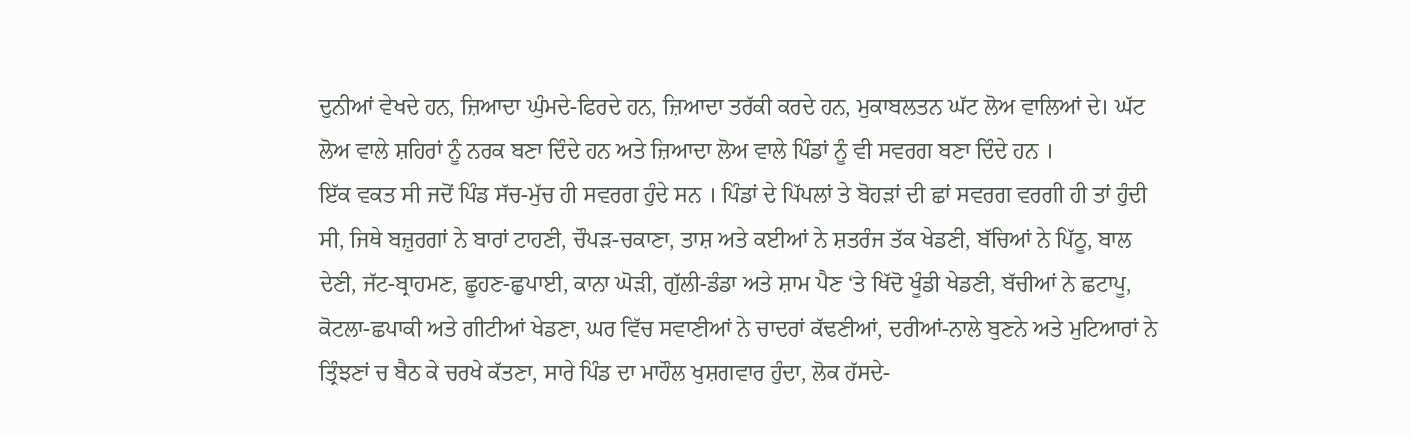ਦੁਨੀਆਂ ਵੇਖਦੇ ਹਨ, ਜ਼ਿਆਦਾ ਘੁੰਮਦੇ-ਫਿਰਦੇ ਹਨ, ਜ਼ਿਆਦਾ ਤਰੱਕੀ ਕਰਦੇ ਹਨ, ਮੁਕਾਬਲਤਨ ਘੱਟ ਲੋਅ ਵਾਲਿਆਂ ਦੇ। ਘੱਟ ਲੋਅ ਵਾਲੇ ਸ਼ਹਿਰਾਂ ਨੂੰ ਨਰਕ ਬਣਾ ਦਿੰਦੇ ਹਨ ਅਤੇ ਜ਼ਿਆਦਾ ਲੋਅ ਵਾਲੇ ਪਿੰਡਾਂ ਨੂੰ ਵੀ ਸਵਰਗ ਬਣਾ ਦਿੰਦੇ ਹਨ ।
ਇੱਕ ਵਕਤ ਸੀ ਜਦੋਂ ਪਿੰਡ ਸੱਚ-ਮੁੱਚ ਹੀ ਸਵਰਗ ਹੁੰਦੇ ਸਨ । ਪਿੰਡਾਂ ਦੇ ਪਿੱਪਲਾਂ ਤੇ ਬੋਹੜਾਂ ਦੀ ਛਾਂ ਸਵਰਗ ਵਰਗੀ ਹੀ ਤਾਂ ਹੁੰਦੀ ਸੀ, ਜਿਥੇ ਬਜ਼ੁਰਗਾਂ ਨੇ ਬਾਰਾਂ ਟਾਹਣੀ, ਚੌਪੜ-ਚਕਾਣਾ, ਤਾਸ਼ ਅਤੇ ਕਈਆਂ ਨੇ ਸ਼ਤਰੰਜ ਤੱਕ ਖੇਡਣੀ, ਬੱਚਿਆਂ ਨੇ ਪਿੱਠੂ, ਬਾਲ ਦੇਣੀ, ਜੱਟ-ਬ੍ਰਾਹਮਣ, ਛੂਹਣ-ਛੁਪਾਈ, ਕਾਨਾ ਘੋੜੀ, ਗੁੱਲੀ-ਡੰਡਾ ਅਤੇ ਸ਼ਾਮ ਪੈਣ ‘ਤੇ ਖਿੱਦੋ ਖੂੰਡੀ ਖੇਡਣੀ, ਬੱਚੀਆਂ ਨੇ ਛਟਾਪੂ, ਕੋਟਲਾ-ਛਪਾਕੀ ਅਤੇ ਗੀਟੀਆਂ ਖੇਡਣਾ, ਘਰ ਵਿੱਚ ਸਵਾਣੀਆਂ ਨੇ ਚਾਦਰਾਂ ਕੱਢਣੀਆਂ, ਦਰੀਆਂ-ਨਾਲੇ ਬੁਣਨੇ ਅਤੇ ਮੁਟਿਆਰਾਂ ਨੇ ਤ੍ਰਿੰਝਣਾਂ ਚ ਬੈਠ ਕੇ ਚਰਖੇ ਕੱਤਣਾ, ਸਾਰੇ ਪਿੰਡ ਦਾ ਮਾਹੌਲ ਖੁਸ਼ਗਵਾਰ ਹੁੰਦਾ, ਲੋਕ ਹੱਸਦੇ-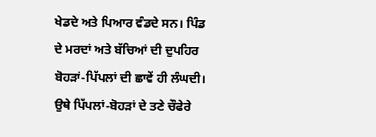ਖੇਡਦੇ ਅਤੇ ਪਿਆਰ ਵੰਡਦੇ ਸਨ। ਪਿੰਡ ਦੇ ਮਰਦਾਂ ਅਤੇ ਬੱਚਿਆਂ ਦੀ ਦੁਪਹਿਰ ਬੋਹੜਾਂ-ਪਿੱਪਲਾਂ ਦੀ ਛਾਵੇਂ ਹੀ ਲੰਘਦੀ। ਉਥੇ ਪਿੱਪਲਾਂ-ਬੋਹੜਾਂ ਦੇ ਤਣੇ ਚੌਫੇਰੇ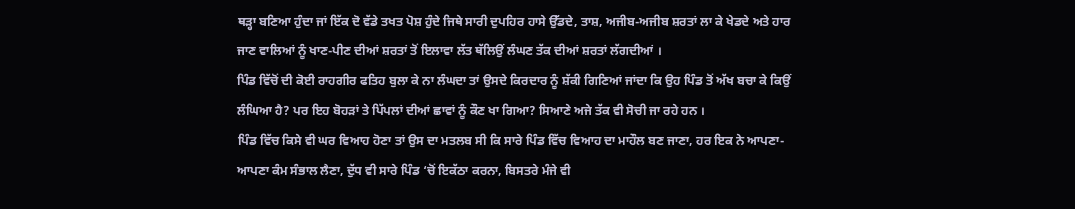ਥੜ੍ਹਾ ਬਣਿਆ ਹੁੰਦਾ ਜਾਂ ਇੱਕ ਦੋ ਵੱਡੇ ਤਖਤ ਪੋਸ਼ ਹੁੰਦੇ ਜਿਥੇ ਸਾਰੀ ਦੁਪਹਿਰ ਹਾਸੇ ਉੱਡਦੇ, ਤਾਸ਼, ਅਜੀਬ-ਅਜੀਬ ਸ਼ਰਤਾਂ ਲਾ ਕੇ ਖੇਡਦੇ ਅਤੇ ਹਾਰ ਜਾਣ ਵਾਲਿਆਂ ਨੂੰ ਖਾਣ-ਪੀਣ ਦੀਆਂ ਸ਼ਰਤਾਂ ਤੋਂ ਇਲਾਵਾ ਲੱਤ ਥੱਲਿਉਂ ਲੰਘਣ ਤੱਕ ਦੀਆਂ ਸ਼ਰਤਾਂ ਲੱਗਦੀਆਂ ।
ਪਿੰਡ ਵਿੱਚੋਂ ਦੀ ਕੋਈ ਰਾਹਗੀਰ ਫਤਿਹ ਬੁਲਾ ਕੇ ਨਾ ਲੰਘਦਾ ਤਾਂ ਉਸਦੇ ਕਿਰਦਾਰ ਨੂੰ ਸ਼ੱਕੀ ਗਿਣਿਆਂ ਜਾਂਦਾ ਕਿ ਉਹ ਪਿੰਡ ਤੋਂ ਅੱਖ ਬਚਾ ਕੇ ਕਿਉਂ ਲੰਘਿਆ ਹੈ? ਪਰ ਇਹ ਬੋਹੜਾਂ ਤੇ ਪਿੱਪਲਾਂ ਦੀਆਂ ਛਾਵਾਂ ਨੂੰ ਕੌਣ ਖਾ ਗਿਆ? ਸਿਆਣੇ ਅਜੇ ਤੱਕ ਵੀ ਸੋਚੀ ਜਾ ਰਹੇ ਹਨ ।
ਪਿੰਡ ਵਿੱਚ ਕਿਸੇ ਵੀ ਘਰ ਵਿਆਹ ਹੋਣਾ ਤਾਂ ਉਸ ਦਾ ਮਤਲਬ ਸੀ ਕਿ ਸਾਰੇ ਪਿੰਡ ਵਿੱਚ ਵਿਆਹ ਦਾ ਮਾਹੌਲ ਬਣ ਜਾਣਾ, ਹਰ ਇਕ ਨੇ ਆਪਣਾ-ਆਪਣਾ ਕੰਮ ਸੰਭਾਲ ਲੈਣਾ, ਦੁੱਧ ਵੀ ਸਾਰੇ ਪਿੰਡ ‘ਚੋਂ ਇਕੱਠਾ ਕਰਨਾ, ਬਿਸਤਰੇ ਮੰਜੇ ਵੀ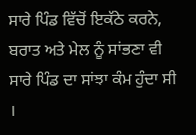ਸਾਰੇ ਪਿੰਡ ਵਿੱਚੋਂ ਇਕੱਠੇ ਕਰਨੇ, ਬਰਾਤ ਅਤੇ ਮੇਲ ਨੂੰ ਸਾਂਭਣਾ ਵੀ ਸਾਰੇ ਪਿੰਡ ਦਾ ਸਾਂਝਾ ਕੰਮ ਹੁੰਦਾ ਸੀ ।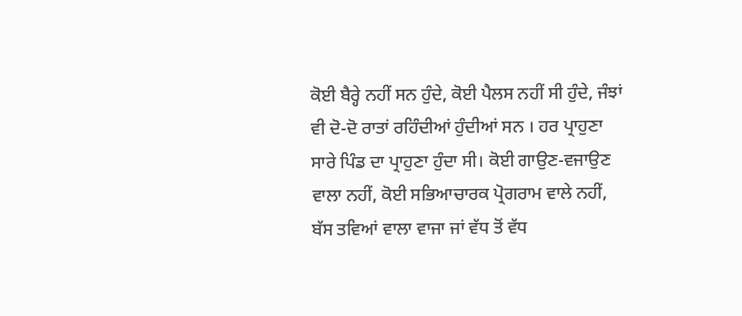ਕੋਈ ਬੈਰ੍ਹੇ ਨਹੀਂ ਸਨ ਹੁੰਦੇ, ਕੋਈ ਪੈਲਸ ਨਹੀਂ ਸੀ ਹੁੰਦੇ, ਜੰਝਾਂ ਵੀ ਦੋ-ਦੋ ਰਾਤਾਂ ਰਹਿੰਦੀਆਂ ਹੁੰਦੀਆਂ ਸਨ । ਹਰ ਪ੍ਰਾਹੁਣਾ ਸਾਰੇ ਪਿੰਡ ਦਾ ਪ੍ਰਾਹੁਣਾ ਹੁੰਦਾ ਸੀ। ਕੋਈ ਗਾਉਣ-ਵਜਾਉਣ ਵਾਲਾ ਨਹੀਂ, ਕੋਈ ਸਭਿਆਚਾਰਕ ਪ੍ਰੋਗਰਾਮ ਵਾਲੇ ਨਹੀਂ, ਬੱਸ ਤਵਿਆਂ ਵਾਲਾ ਵਾਜਾ ਜਾਂ ਵੱਧ ਤੋਂ ਵੱਧ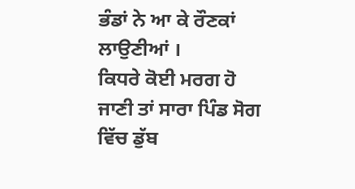ਭੰਡਾਂ ਨੇ ਆ ਕੇ ਰੌਣਕਾਂ ਲਾਉਣੀਆਂ ।
ਕਿਧਰੇ ਕੋਈ ਮਰਗ ਹੋ ਜਾਣੀ ਤਾਂ ਸਾਰਾ ਪਿੰਡ ਸੋਗ ਵਿੱਚ ਡੁੱਬ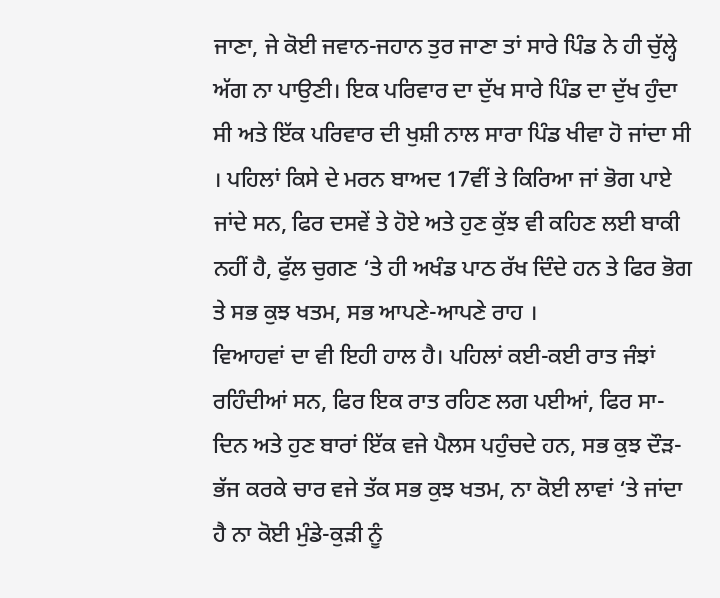ਜਾਣਾ, ਜੇ ਕੋਈ ਜਵਾਨ-ਜਹਾਨ ਤੁਰ ਜਾਣਾ ਤਾਂ ਸਾਰੇ ਪਿੰਡ ਨੇ ਹੀ ਚੁੱਲ੍ਹੇ ਅੱਗ ਨਾ ਪਾਉਣੀ। ਇਕ ਪਰਿਵਾਰ ਦਾ ਦੁੱਖ ਸਾਰੇ ਪਿੰਡ ਦਾ ਦੁੱਖ ਹੁੰਦਾ ਸੀ ਅਤੇ ਇੱਕ ਪਰਿਵਾਰ ਦੀ ਖੁਸ਼ੀ ਨਾਲ ਸਾਰਾ ਪਿੰਡ ਖੀਵਾ ਹੋ ਜਾਂਦਾ ਸੀ । ਪਹਿਲਾਂ ਕਿਸੇ ਦੇ ਮਰਨ ਬਾਅਦ 17ਵੀਂ ਤੇ ਕਿਰਿਆ ਜਾਂ ਭੋਗ ਪਾਏ ਜਾਂਦੇ ਸਨ, ਫਿਰ ਦਸਵੇਂ ਤੇ ਹੋਏ ਅਤੇ ਹੁਣ ਕੁੱਝ ਵੀ ਕਹਿਣ ਲਈ ਬਾਕੀ ਨਹੀਂ ਹੈ, ਫੁੱਲ ਚੁਗਣ ‘ਤੇ ਹੀ ਅਖੰਡ ਪਾਠ ਰੱਖ ਦਿੰਦੇ ਹਨ ਤੇ ਫਿਰ ਭੋਗ ਤੇ ਸਭ ਕੁਝ ਖਤਮ, ਸਭ ਆਪਣੇ-ਆਪਣੇ ਰਾਹ ।
ਵਿਆਹਵਾਂ ਦਾ ਵੀ ਇਹੀ ਹਾਲ ਹੈ। ਪਹਿਲਾਂ ਕਈ-ਕਈ ਰਾਤ ਜੰਝਾਂ ਰਹਿੰਦੀਆਂ ਸਨ, ਫਿਰ ਇਕ ਰਾਤ ਰਹਿਣ ਲਗ ਪਈਆਂ, ਫਿਰ ਸਾ-ਦਿਨ ਅਤੇ ਹੁਣ ਬਾਰਾਂ ਇੱਕ ਵਜੇ ਪੈਲਸ ਪਹੁੰਚਦੇ ਹਨ, ਸਭ ਕੁਝ ਦੌੜ-ਭੱਜ ਕਰਕੇ ਚਾਰ ਵਜੇ ਤੱਕ ਸਭ ਕੁਝ ਖਤਮ, ਨਾ ਕੋਈ ਲਾਵਾਂ ‘ਤੇ ਜਾਂਦਾ ਹੈ ਨਾ ਕੋਈ ਮੁੰਡੇ-ਕੁੜੀ ਨੂੰ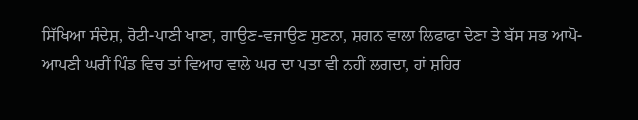ਸਿੱਖਿਆ ਸੰਦੇਸ਼, ਰੋਟੀ-ਪਾਣੀ ਖਾਣਾ, ਗਾਉਣ-ਵਜਾਉਣ ਸੁਣਨਾ, ਸ਼ਗਨ ਵਾਲਾ ਲਿਫਾਫਾ ਦੇਣਾ ਤੇ ਬੱਸ ਸਭ ਆਪੋ-ਆਪਣੀ ਘਰੀਂ ਪਿੰਡ ਵਿਚ ਤਾਂ ਵਿਆਹ ਵਾਲੇ ਘਰ ਦਾ ਪਤਾ ਵੀ ਨਹੀਂ ਲਗਦਾ, ਹਾਂ ਸ਼ਹਿਰ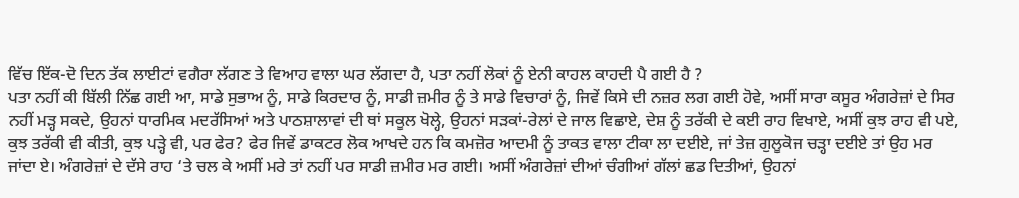ਵਿੱਚ ਇੱਕ-ਦੋ ਦਿਨ ਤੱਕ ਲਾਈਟਾਂ ਵਗੈਰਾ ਲੱਗਣ ਤੇ ਵਿਆਹ ਵਾਲਾ ਘਰ ਲੱਗਦਾ ਹੈ, ਪਤਾ ਨਹੀਂ ਲੋਕਾਂ ਨੂੰ ਏਨੀ ਕਾਹਲ ਕਾਹਦੀ ਪੈ ਗਈ ਹੈ ?
ਪਤਾ ਨਹੀਂ ਕੀ ਬਿੱਲੀ ਨਿੱਛ ਗਈ ਆ, ਸਾਡੇ ਸੁਭਾਅ ਨੂੰ, ਸਾਡੇ ਕਿਰਦਾਰ ਨੂੰ, ਸਾਡੀ ਜ਼ਮੀਰ ਨੂੰ ਤੇ ਸਾਡੇ ਵਿਚਾਰਾਂ ਨੂੰ, ਜਿਵੇਂ ਕਿਸੇ ਦੀ ਨਜ਼ਰ ਲਗ ਗਈ ਹੋਵੇ, ਅਸੀਂ ਸਾਰਾ ਕਸੂਰ ਅੰਗਰੇਜ਼ਾਂ ਦੇ ਸਿਰ ਨਹੀਂ ਮੜ੍ਹ ਸਕਦੇ, ਉਹਨਾਂ ਧਾਰਮਿਕ ਮਦਰੱਸਿਆਂ ਅਤੇ ਪਾਠਸ਼ਾਲਾਵਾਂ ਦੀ ਥਾਂ ਸਕੂਲ ਖੋਲ੍ਹੇ, ਉਹਨਾਂ ਸੜਕਾਂ-ਰੇਲਾਂ ਦੇ ਜਾਲ ਵਿਛਾਏ, ਦੇਸ਼ ਨੂੰ ਤਰੱਕੀ ਦੇ ਕਈ ਰਾਹ ਵਿਖਾਏ, ਅਸੀਂ ਕੁਝ ਰਾਹ ਵੀ ਪਏ, ਕੁਝ ਤਰੱਕੀ ਵੀ ਕੀਤੀ, ਕੁਝ ਪੜ੍ਹੇ ਵੀ, ਪਰ ਫੇਰ? ਫੇਰ ਜਿਵੇਂ ਡਾਕਟਰ ਲੋਕ ਆਖਦੇ ਹਨ ਕਿ ਕਮਜ਼ੋਰ ਆਦਮੀ ਨੂੰ ਤਾਕਤ ਵਾਲਾ ਟੀਕਾ ਲਾ ਦਈਏ, ਜਾਂ ਤੇਜ਼ ਗੁਲੂਕੋਜ ਚੜ੍ਹਾ ਦਈਏ ਤਾਂ ਉਹ ਮਰ ਜਾਂਦਾ ਏ। ਅੰਗਰੇਜ਼ਾਂ ਦੇ ਦੱਸੇ ਰਾਹ ‘ਤੇ ਚਲ ਕੇ ਅਸੀਂ ਮਰੇ ਤਾਂ ਨਹੀਂ ਪਰ ਸਾਡੀ ਜ਼ਮੀਰ ਮਰ ਗਈ। ਅਸੀਂ ਅੰਗਰੇਜ਼ਾਂ ਦੀਆਂ ਚੰਗੀਆਂ ਗੱਲਾਂ ਛਡ ਦਿਤੀਆਂ, ਉਹਨਾਂ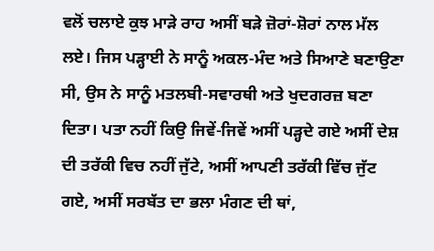ਵਲੋਂ ਚਲਾਏ ਕੁਝ ਮਾੜੇ ਰਾਹ ਅਸੀਂ ਬੜੇ ਜ਼ੋਰਾਂ-ਸ਼ੋਰਾਂ ਨਾਲ ਮੱਲ ਲਏ। ਜਿਸ ਪੜ੍ਹਾਈ ਨੇ ਸਾਨੂੰ ਅਕਲ-ਮੰਦ ਅਤੇ ਸਿਆਣੇ ਬਣਾਉਣਾ ਸੀ, ਉਸ ਨੇ ਸਾਨੂੰ ਮਤਲਬੀ-ਸਵਾਰਥੀ ਅਤੇ ਖੁਦਗਰਜ਼ ਬਣਾ ਦਿਤਾ। ਪਤਾ ਨਹੀਂ ਕਿਉ ਜਿਵੇਂ-ਜਿਵੇਂ ਅਸੀਂ ਪੜ੍ਹਦੇ ਗਏ ਅਸੀਂ ਦੇਸ਼ ਦੀ ਤਰੱਕੀ ਵਿਚ ਨਹੀਂ ਜੁੱਟੇ, ਅਸੀਂ ਆਪਣੀ ਤਰੱਕੀ ਵਿੱਚ ਜੁੱਟ ਗਏ, ਅਸੀਂ ਸਰਬੱਤ ਦਾ ਭਲਾ ਮੰਗਣ ਦੀ ਥਾਂ,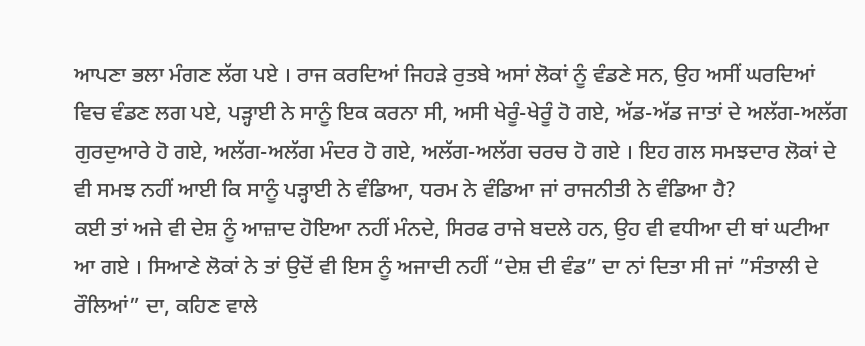ਆਪਣਾ ਭਲਾ ਮੰਗਣ ਲੱਗ ਪਏ । ਰਾਜ ਕਰਦਿਆਂ ਜਿਹੜੇ ਰੁਤਬੇ ਅਸਾਂ ਲੋਕਾਂ ਨੂੰ ਵੰਡਣੇ ਸਨ, ਉਹ ਅਸੀਂ ਘਰਦਿਆਂ ਵਿਚ ਵੰਡਣ ਲਗ ਪਏ, ਪੜ੍ਹਾਈ ਨੇ ਸਾਨੂੰ ਇਕ ਕਰਨਾ ਸੀ, ਅਸੀ ਖੇਰੂੰ-ਖੇਰੂੰ ਹੋ ਗਏ, ਅੱਡ-ਅੱਡ ਜਾਤਾਂ ਦੇ ਅਲੱਗ-ਅਲੱਗ ਗੁਰਦੁਆਰੇ ਹੋ ਗਏ, ਅਲੱਗ-ਅਲੱਗ ਮੰਦਰ ਹੋ ਗਏ, ਅਲੱਗ-ਅਲੱਗ ਚਰਚ ਹੋ ਗਏ । ਇਹ ਗਲ ਸਮਝਦਾਰ ਲੋਕਾਂ ਦੇ ਵੀ ਸਮਝ ਨਹੀਂ ਆਈ ਕਿ ਸਾਨੂੰ ਪੜ੍ਹਾਈ ਨੇ ਵੰਡਿਆ, ਧਰਮ ਨੇ ਵੰਡਿਆ ਜਾਂ ਰਾਜਨੀਤੀ ਨੇ ਵੰਡਿਆ ਹੈ?
ਕਈ ਤਾਂ ਅਜੇ ਵੀ ਦੇਸ਼ ਨੂੰ ਆਜ਼ਾਦ ਹੋਇਆ ਨਹੀਂ ਮੰਨਦੇ, ਸਿਰਫ ਰਾਜੇ ਬਦਲੇ ਹਨ, ਉਹ ਵੀ ਵਧੀਆ ਦੀ ਥਾਂ ਘਟੀਆ ਆ ਗਏ । ਸਿਆਣੇ ਲੋਕਾਂ ਨੇ ਤਾਂ ਉਦੋਂ ਵੀ ਇਸ ਨੂੰ ਅਜਾਦੀ ਨਹੀਂ “ਦੇਸ਼ ਦੀ ਵੰਡ” ਦਾ ਨਾਂ ਦਿਤਾ ਸੀ ਜਾਂ ”ਸੰਤਾਲੀ ਦੇ ਰੌਲਿਆਂ” ਦਾ, ਕਹਿਣ ਵਾਲੇ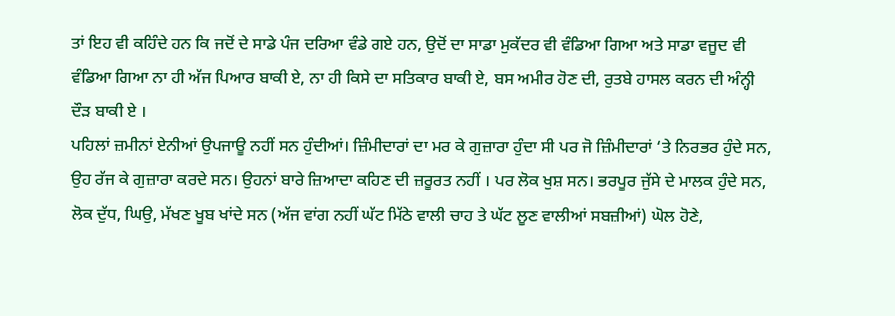ਤਾਂ ਇਹ ਵੀ ਕਹਿੰਦੇ ਹਨ ਕਿ ਜਦੋਂ ਦੇ ਸਾਡੇ ਪੰਜ ਦਰਿਆ ਵੰਡੇ ਗਏ ਹਨ, ਉਦੋਂ ਦਾ ਸਾਡਾ ਮੁਕੱਦਰ ਵੀ ਵੰਡਿਆ ਗਿਆ ਅਤੇ ਸਾਡਾ ਵਜੂਦ ਵੀ ਵੰਡਿਆ ਗਿਆ ਨਾ ਹੀ ਅੱਜ ਪਿਆਰ ਬਾਕੀ ਏ, ਨਾ ਹੀ ਕਿਸੇ ਦਾ ਸਤਿਕਾਰ ਬਾਕੀ ਏ, ਬਸ ਅਮੀਰ ਹੋਣ ਦੀ, ਰੁਤਬੇ ਹਾਸਲ ਕਰਨ ਦੀ ਅੰਨ੍ਹੀ ਦੌੜ ਬਾਕੀ ਏ ।
ਪਹਿਲਾਂ ਜ਼ਮੀਨਾਂ ਏਨੀਆਂ ਉਪਜਾਊ ਨਹੀਂ ਸਨ ਹੁੰਦੀਆਂ। ਜ਼ਿੰਮੀਦਾਰਾਂ ਦਾ ਮਰ ਕੇ ਗੁਜ਼ਾਰਾ ਹੁੰਦਾ ਸੀ ਪਰ ਜੋ ਜ਼ਿੰਮੀਦਾਰਾਂ ‘ਤੇ ਨਿਰਭਰ ਹੁੰਦੇ ਸਨ, ਉਹ ਰੱਜ ਕੇ ਗੁਜ਼ਾਰਾ ਕਰਦੇ ਸਨ। ਉਹਨਾਂ ਬਾਰੇ ਜ਼ਿਆਦਾ ਕਹਿਣ ਦੀ ਜ਼ਰੂਰਤ ਨਹੀਂ । ਪਰ ਲੋਕ ਖੁਸ਼ ਸਨ। ਭਰਪੂਰ ਜੁੱਸੇ ਦੇ ਮਾਲਕ ਹੁੰਦੇ ਸਨ, ਲੋਕ ਦੁੱਧ, ਘਿਉ, ਮੱਖਣ ਖੂਬ ਖਾਂਦੇ ਸਨ (ਅੱਜ ਵਾਂਗ ਨਹੀਂ ਘੱਟ ਮਿੱਠੇ ਵਾਲੀ ਚਾਹ ਤੇ ਘੱਟ ਲੂਣ ਵਾਲੀਆਂ ਸਬਜ਼ੀਆਂ) ਘੋਲ ਹੋਣੇ,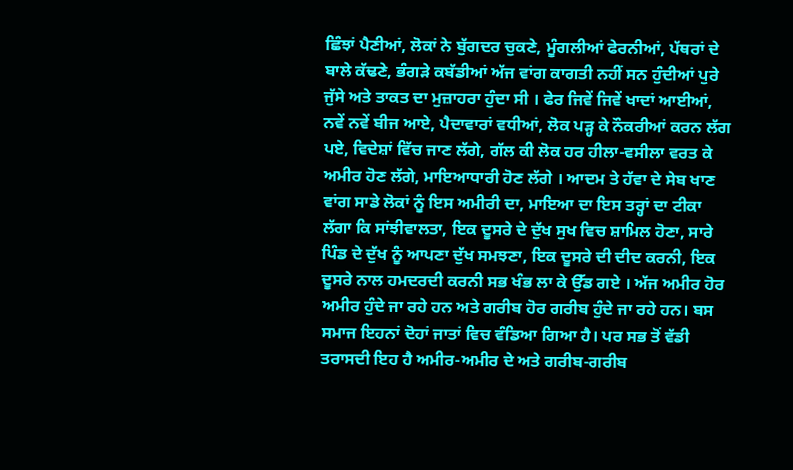ਛਿੰਝਾਂ ਪੈਣੀਆਂ, ਲੋਕਾਂ ਨੇ ਬੁੱਗਦਰ ਚੁਕਣੇ, ਮੂੰਗਲੀਆਂ ਫੇਰਨੀਆਂ, ਪੱਥਰਾਂ ਦੇ ਬਾਲੇ ਕੱਢਣੇ, ਭੰਗੜੇ ਕਬੱਡੀਆਂ ਅੱਜ ਵਾਂਗ ਕਾਗਤੀ ਨਹੀਂ ਸਨ ਹੁੰਦੀਆਂ ਪੁਰੇ ਜੁੱਸੇ ਅਤੇ ਤਾਕਤ ਦਾ ਮੁਜ਼ਾਹਰਾ ਹੁੰਦਾ ਸੀ । ਫੇਰ ਜਿਵੇਂ ਜਿਵੇਂ ਖਾਦਾਂ ਆਈਆਂ, ਨਵੇਂ ਨਵੇਂ ਬੀਜ ਆਏ, ਪੈਦਾਵਾਰਾਂ ਵਧੀਆਂ, ਲੋਕ ਪੜ੍ਹ ਕੇ ਨੌਕਰੀਆਂ ਕਰਨ ਲੱਗ ਪਏ, ਵਿਦੇਸ਼ਾਂ ਵਿੱਚ ਜਾਣ ਲੱਗੇ, ਗੱਲ ਕੀ ਲੋਕ ਹਰ ਹੀਲਾ-ਵਸੀਲਾ ਵਰਤ ਕੇ ਅਮੀਰ ਹੋਣ ਲੱਗੇ, ਮਾਇਆਧਾਰੀ ਹੋਣ ਲੱਗੇ । ਆਦਮ ਤੇ ਹੱਵਾ ਦੇ ਸੇਬ ਖਾਣ ਵਾਂਗ ਸਾਡੇ ਲੋਕਾਂ ਨੂੰ ਇਸ ਅਮੀਰੀ ਦਾ, ਮਾਇਆ ਦਾ ਇਸ ਤਰ੍ਹਾਂ ਦਾ ਟੀਕਾ ਲੱਗਾ ਕਿ ਸਾਂਝੀਵਾਲਤਾ, ਇਕ ਦੂਸਰੇ ਦੇ ਦੁੱਖ ਸੁਖ ਵਿਚ ਸ਼ਾਮਿਲ ਹੋਣਾ, ਸਾਰੇ ਪਿੰਡ ਦੇ ਦੁੱਖ ਨੂੰ ਆਪਣਾ ਦੁੱਖ ਸਮਝਣਾ, ਇਕ ਦੂਸਰੇ ਦੀ ਦੀਦ ਕਰਨੀ, ਇਕ ਦੂਸਰੇ ਨਾਲ ਹਮਦਰਦੀ ਕਰਨੀ ਸਭ ਖੰਭ ਲਾ ਕੇ ਉੱਡ ਗਏ । ਅੱਜ ਅਮੀਰ ਹੋਰ ਅਮੀਰ ਹੁੰਦੇ ਜਾ ਰਹੇ ਹਨ ਅਤੇ ਗਰੀਬ ਹੋਰ ਗਰੀਬ ਹੁੰਦੇ ਜਾ ਰਹੇ ਹਨ। ਬਸ ਸਮਾਜ ਇਹਨਾਂ ਦੋਹਾਂ ਜਾਤਾਂ ਵਿਚ ਵੰਡਿਆ ਗਿਆ ਹੈ। ਪਰ ਸਭ ਤੋਂ ਵੱਡੀ ਤਰਾਸਦੀ ਇਹ ਹੈ ਅਮੀਰ-ਅਮੀਰ ਦੇ ਅਤੇ ਗਰੀਬ-ਗਰੀਬ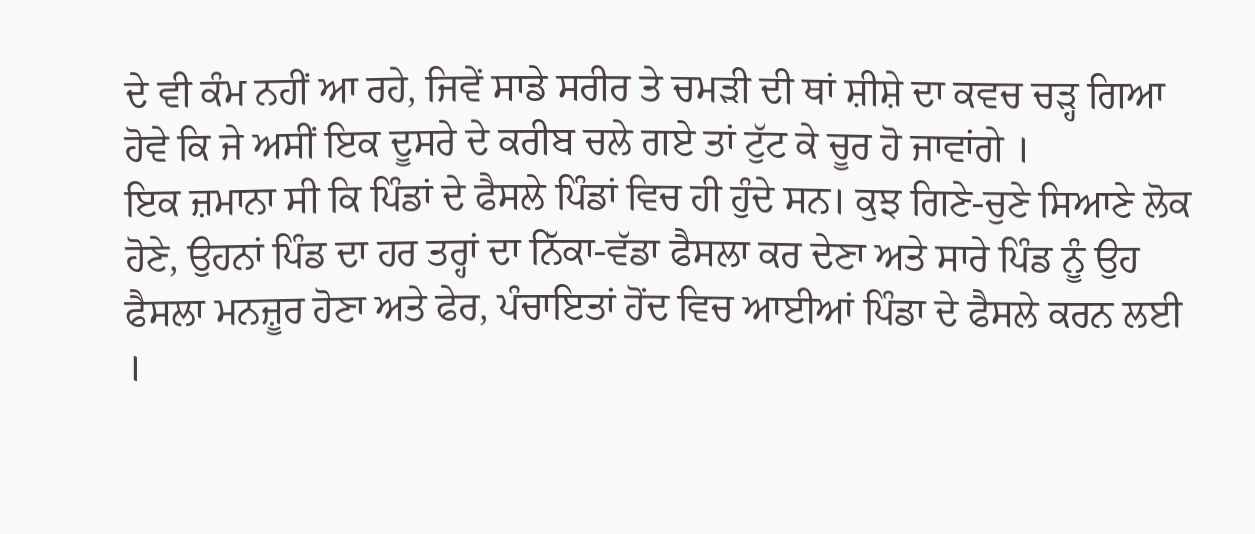ਦੇ ਵੀ ਕੰਮ ਨਹੀਂ ਆ ਰਹੇ, ਜਿਵੇਂ ਸਾਡੇ ਸਰੀਰ ਤੇ ਚਮੜੀ ਦੀ ਥਾਂ ਸ਼ੀਸ਼ੇ ਦਾ ਕਵਚ ਚੜ੍ਹ ਗਿਆ ਹੋਵੇ ਕਿ ਜੇ ਅਸੀਂ ਇਕ ਦੂਸਰੇ ਦੇ ਕਰੀਬ ਚਲੇ ਗਏ ਤਾਂ ਟੁੱਟ ਕੇ ਚੂਰ ਹੋ ਜਾਵਾਂਗੇ ।
ਇਕ ਜ਼ਮਾਨਾ ਸੀ ਕਿ ਪਿੰਡਾਂ ਦੇ ਫੈਸਲੇ ਪਿੰਡਾਂ ਵਿਚ ਹੀ ਹੁੰਦੇ ਸਨ। ਕੁਝ ਗਿਣੇ-ਚੁਣੇ ਸਿਆਣੇ ਲੋਕ ਹੋਣੇ, ਉਹਨਾਂ ਪਿੰਡ ਦਾ ਹਰ ਤਰ੍ਹਾਂ ਦਾ ਨਿੱਕਾ-ਵੱਡਾ ਫੈਸਲਾ ਕਰ ਦੇਣਾ ਅਤੇ ਸਾਰੇ ਪਿੰਡ ਨੂੰ ਉਹ ਫੈਸਲਾ ਮਨਜ਼ੂਰ ਹੋਣਾ ਅਤੇ ਫੇਰ, ਪੰਚਾਇਤਾਂ ਹੋਂਦ ਵਿਚ ਆਈਆਂ ਪਿੰਡਾ ਦੇ ਫੈਸਲੇ ਕਰਨ ਲਈ ।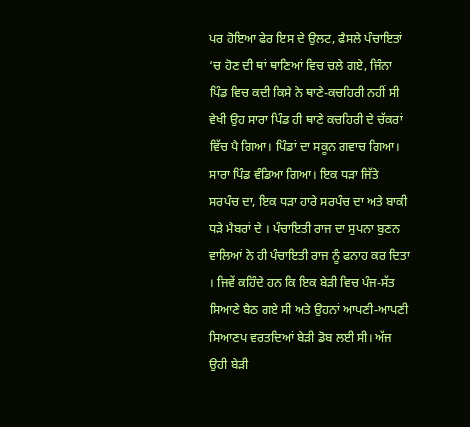ਪਰ ਹੋਇਆ ਫੇਰ ਇਸ ਦੇ ਉਲਟ, ਫੈਸਲੇ ਪੰਚਾਇਤਾਂ ‘ਚ ਹੋਣ ਦੀ ਥਾਂ ਥਾਣਿਆਂ ਵਿਚ ਚਲੇ ਗਏ, ਜਿੰਨਾ ਪਿੰਡ ਵਿਚ ਕਦੀ ਕਿਸੇ ਨੇ ਥਾਣੇ-ਕਚਹਿਰੀ ਨਹੀਂ ਸੀ ਵੇਖੀ ਉਹ ਸਾਰਾ ਪਿੰਡ ਹੀ ਥਾਣੇ ਕਚਹਿਰੀ ਦੇ ਚੱਕਰਾਂ ਵਿੱਚ ਪੈ ਗਿਆ। ਪਿੰਡਾਂ ਦਾ ਸਕੂਨ ਗਵਾਚ ਗਿਆ। ਸਾਰਾ ਪਿੰਡ ਵੰਡਿਆ ਗਿਆ। ਇਕ ਧੜਾ ਜਿੱਤੇ ਸਰਪੰਚ ਦਾ, ਇਕ ਧੜਾ ਹਾਰੇ ਸਰਪੰਚ ਦਾ ਅਤੇ ਬਾਕੀ ਧੜੇ ਮੈਬਰਾਂ ਦੇ । ਪੰਚਾਇਤੀ ਰਾਜ ਦਾ ਸੁਪਨਾ ਬੁਣਨ ਵਾਲਿਆਂ ਨੇ ਹੀ ਪੰਚਾਇਤੀ ਰਾਜ ਨੂੰ ਫਨਾਹ ਕਰ ਦਿਤਾ । ਜਿਵੇਂ ਕਹਿੰਦੇ ਹਨ ਕਿ ਇਕ ਬੇੜੀ ਵਿਚ ਪੰਜ-ਸੱਤ ਸਿਆਣੇ ਬੈਠ ਗਏ ਸੀ ਅਤੇ ਉਹਨਾਂ ਆਪਣੀ-ਆਪਣੀ ਸਿਆਣਪ ਵਰਤਦਿਆਂ ਬੇੜੀ ਡੋਬ ਲਈ ਸੀ। ਅੱਜ ਉਹੀ ਬੇੜੀ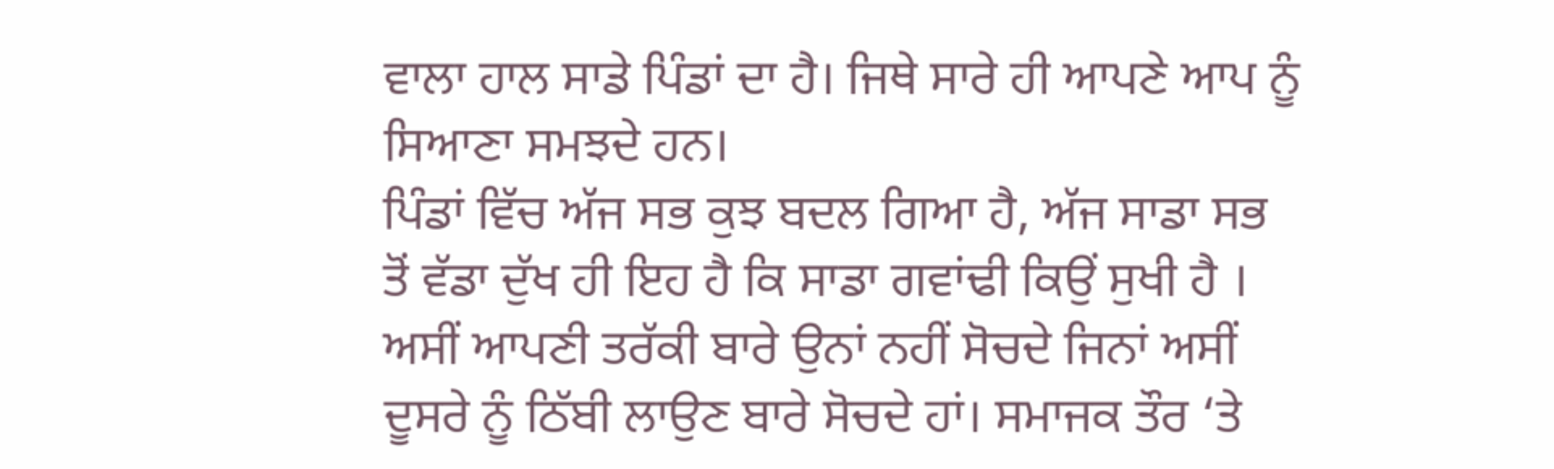ਵਾਲਾ ਹਾਲ ਸਾਡੇ ਪਿੰਡਾਂ ਦਾ ਹੈ। ਜਿਥੇ ਸਾਰੇ ਹੀ ਆਪਣੇ ਆਪ ਨੂੰ ਸਿਆਣਾ ਸਮਝਦੇ ਹਨ।
ਪਿੰਡਾਂ ਵਿੱਚ ਅੱਜ ਸਭ ਕੁਝ ਬਦਲ ਗਿਆ ਹੈ, ਅੱਜ ਸਾਡਾ ਸਭ ਤੋਂ ਵੱਡਾ ਦੁੱਖ ਹੀ ਇਹ ਹੈ ਕਿ ਸਾਡਾ ਗਵਾਂਢੀ ਕਿਉਂ ਸੁਖੀ ਹੈ । ਅਸੀਂ ਆਪਣੀ ਤਰੱਕੀ ਬਾਰੇ ਉਨਾਂ ਨਹੀਂ ਸੋਚਦੇ ਜਿਨਾਂ ਅਸੀਂ ਦੂਸਰੇ ਨੂੰ ਠਿੱਬੀ ਲਾਉਣ ਬਾਰੇ ਸੋਚਦੇ ਹਾਂ। ਸਮਾਜਕ ਤੌਰ ‘ਤੇ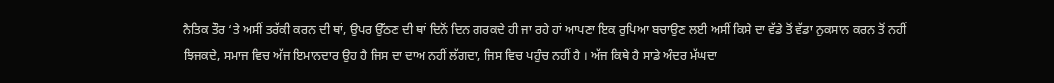ਨੈਤਿਕ ਤੌਰ ‘ਤੇ ਅਸੀਂ ਤਰੱਕੀ ਕਰਨ ਦੀ ਥਾਂ, ਉਪਰ ਉੱਠਣ ਦੀ ਥਾਂ ਦਿਨੋਂ ਦਿਨ ਗਰਕਦੇ ਹੀ ਜਾ ਰਹੇ ਹਾਂ ਆਪਣਾ ਇਕ ਰੁਪਿਆ ਬਚਾਉਣ ਲਈ ਅਸੀਂ ਕਿਸੇ ਦਾ ਵੱਡੇ ਤੋਂ ਵੱਡਾ ਨੁਕਸਾਨ ਕਰਨ ਤੋਂ ਨਹੀਂ ਝਿਜਕਦੇ, ਸਮਾਜ ਵਿਚ ਅੱਜ ਇਮਾਨਦਾਰ ਉਹ ਹੈ ਜਿਸ ਦਾ ਦਾਅ ਨਹੀਂ ਲੱਗਦਾ, ਜਿਸ ਵਿਚ ਪਹੁੰਚ ਨਹੀਂ ਹੈ । ਅੱਜ ਕਿਥੇ ਹੈ ਸਾਡੇ ਅੰਦਰ ਮੱਘਦਾ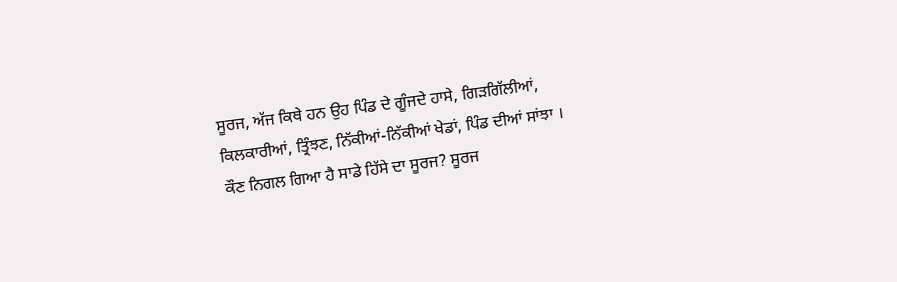ਸੂਰਜ, ਅੱਜ ਕਿਥੇ ਹਨ ਉਹ ਪਿੰਡ ਦੇ ਗੂੰਜਦੇ ਹਾਸੇ, ਗਿੜਗਿੱਲੀਆਂ, ਕਿਲਕਾਰੀਆਂ, ਤ੍ਰਿੰਝਣ, ਨਿੱਕੀਆਂ-ਨਿੱਕੀਆਂ ਖੇਡਾਂ, ਪਿੰਡ ਦੀਆਂ ਸਾਂਝਾ । ਕੌਣ ਨਿਗਲ ਗਿਆ ਹੈ ਸਾਡੇ ਹਿੱਸੇ ਦਾ ਸੂਰਜ? ਸੂਰਜ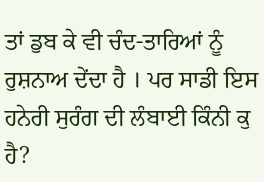ਤਾਂ ਡੁਬ ਕੇ ਵੀ ਚੰਦ-ਤਾਰਿਆਂ ਨੂੰ ਰੁਸ਼ਨਾਅ ਦੇਂਦਾ ਹੈ । ਪਰ ਸਾਡੀ ਇਸ ਹਨੇਰੀ ਸੁਰੰਗ ਦੀ ਲੰਬਾਈ ਕਿੰਨੀ ਕੁ ਹੈ?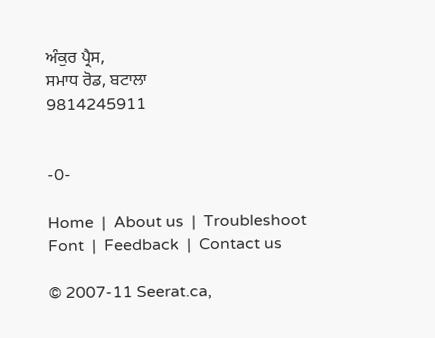ਅੰਕੁਰ ਪ੍ਰੈਸ,
ਸਮਾਧ ਰੋਡ, ਬਟਾਲਾ
9814245911


-0-

Home  |  About us  |  Troubleshoot Font  |  Feedback  |  Contact us

© 2007-11 Seerat.ca,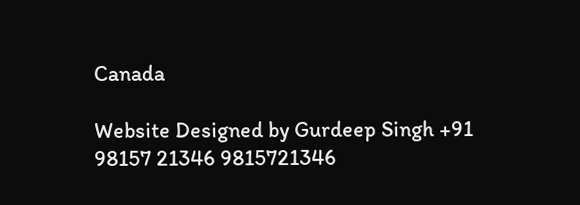Canada

Website Designed by Gurdeep Singh +91 98157 21346 9815721346